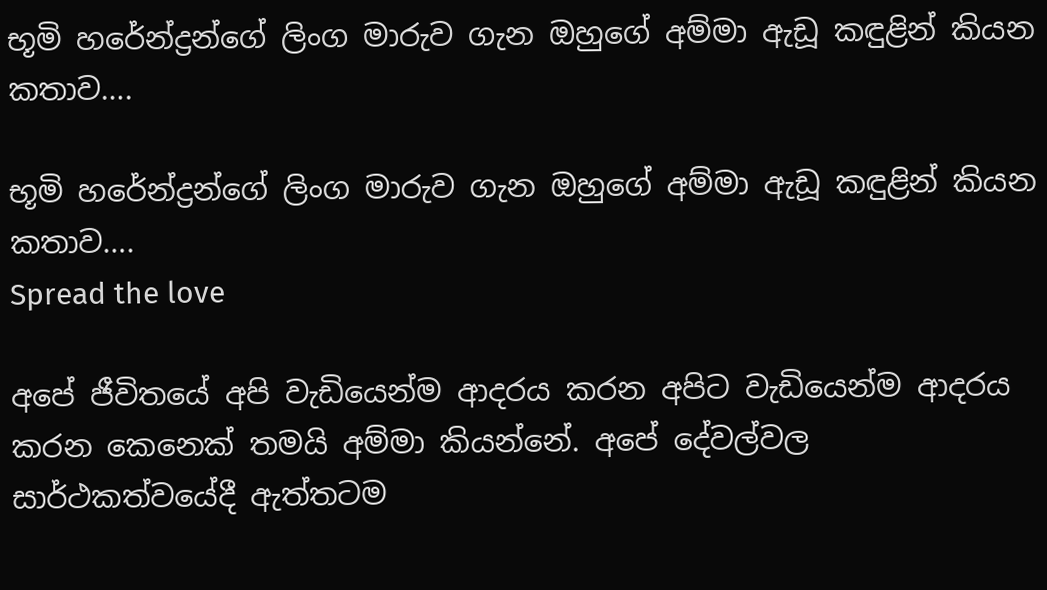භූමි හරේන්ද්‍රන්ගේ ලිංග මාරුව ගැන ඔහුගේ අම්මා ඇඩූ කඳුළින් කියන කතාව….

භූමි හරේන්ද්‍රන්ගේ ලිංග මාරුව ගැන ඔහුගේ අම්මා ඇඩූ කඳුළින් කියන කතාව….
Spread the love

අපේ ජීවිතයේ අපි වැඩියෙන්ම ආදරය කරන අපිට වැඩියෙන්ම ආදරය කරන කෙනෙක් තමයි අම්මා කියන්නේ. අපේ දේවල්වල සාර්ථකත්වයේදී ඇත්තටම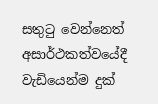සතුටු වෙන්නෙත් අසාර්ථකත්වයේදී වැඩියෙන්ම දුක්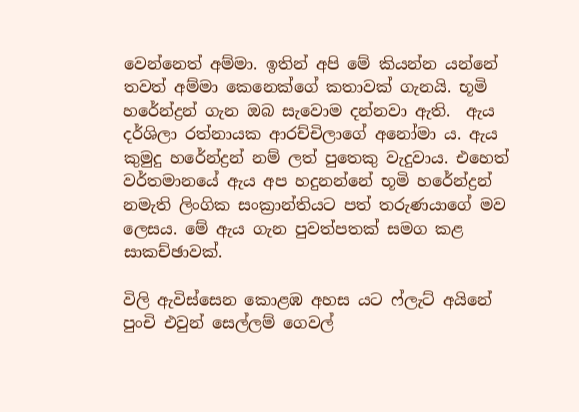වෙන්නෙත් අම්මා. ඉතින් අපි මේ කියන්න යන්නේ තවත් අම්මා කෙනෙක්ගේ කතාවක් ගැනයි. භූමි හරේන්ද්‍රන් ගැන ඔබ සැවොම දන්නවා ඇති.  ඇය දර්ශිලා රත්නායක ආරච්චිලාගේ අනෝමා ය. ඇය කුමුදු හරේන්ද්‍රන් නම් ලත් පුතෙකු වැදුවාය. එහෙත් වර්තමානයේ ඇය අප හදුනන්නේ භූමි හරේන්ද්‍රන් නමැති ලිංගික සංක්‍රාන්තියට පත් තරුණයාගේ මව ලෙසය. මේ ඇය ගැන පුවත්පතක් සමග කළ සාකච්ඡාවක්.

විලි ඇවිස්සෙන කොළඹ අහස යට ෆ්ලැට් අයිනේ පුංචි එවුන් සෙල්ලම් ගෙවල්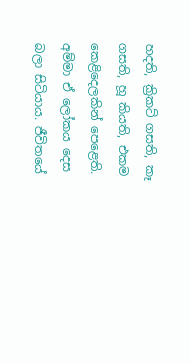හදති, ක්‍රිකට් ගසති, කෑ ගසති, හූ කියති, එකම කෙළිදෙලකින් පෙළෙති. අම්මා ඒ ලෝකය දෙස බලා සිටියාය. ජීවිතයේ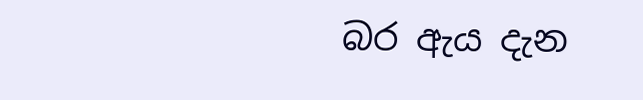බර ඇය දැන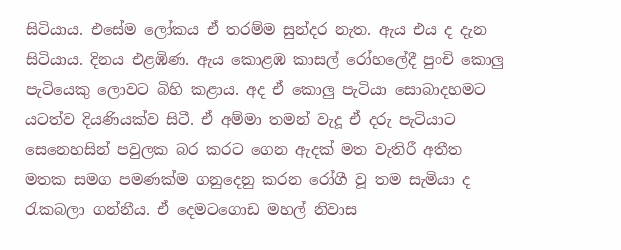සිටියාය. එසේම ලෝකය ඒ තරම්ම සුන්දර නැත. ඇය එය ද දැන සිටියාය. දිනය එළඹිණ. ඇය කොළඹ කාසල් රෝහලේදී පුංචි කොලු පැටියෙකු ලොවට බිහි කළාය. අද ඒ කොලු පැටියා සොබාදහමට යටත්ව දියණියක්ව සිටී. ඒ අම්මා තමන් වැදූ ඒ දරු පැටියාට සෙනෙහසින් පවුලක බර කරට ගෙන ඇදක් මත වැතිරී අතීත මතක සමග පමණක්ම ගනුදෙනු කරන රෝගී වූ තම සැමියා ද රැකබලා ගන්නීය. ඒ දෙමටගොඩ මහල් නිවාස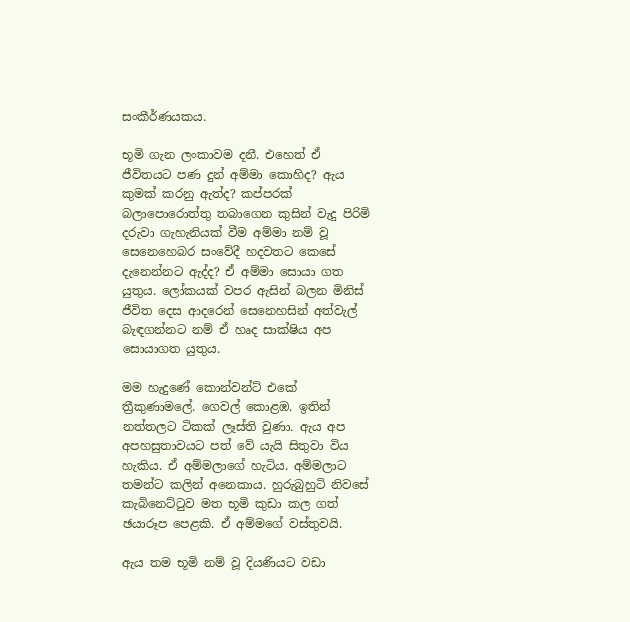සංකීර්ණයකය.

භූමි ගැන ලංකාවම දනී. එහෙත් ඒ ජීවිතයට පණ දුන් අම්මා කොහිද? ඇය කුමක් කරනු ඇත්ද? කප්පරක් බලාපොරොත්තු තබාගෙන කුසින් වැදු පිරිමි දරුවා ගැහැනියක් වීම අම්මා නම් වූ සෙනෙහෙබර සංවේදී හදවතට කෙසේ දැනෙන්නට ඇද්ද? ඒ අම්මා සොයා ගත යුතුය. ලෝකයක් වපර ඇසින් බලන මිනිස් ජීවිත දෙස ආදරෙන් සෙනෙහසින් අත්වැල් බැඳගන්නට නම් ඒ හෘද සාක්ෂිය අප සොයාගත යුතුය.

මම හැදුණේ කොන්වන්ට් එකේ ත්‍රීකුණාමලේ. ගෙවල් කොළඹ. ඉතින් නත්තලට ටිකක් ලෑස්ති වුණා. ඇය අප අපහසුතාවයට පත් වේ යැයි සිතුවා විය හැකිය. ඒ අම්මලාගේ හැටිය. අම්මලාට තමන්ට කලින් අනෙකාය. හුරුබුහුටි නිවසේ කැබිනෙට්ටුව මත භූමි කුඩා කල ගත් ඡයාරූප පෙළකි. ඒ අම්මගේ වස්තුවයි.

ඇය තම භූමි නම් වූ දියණියට වඩා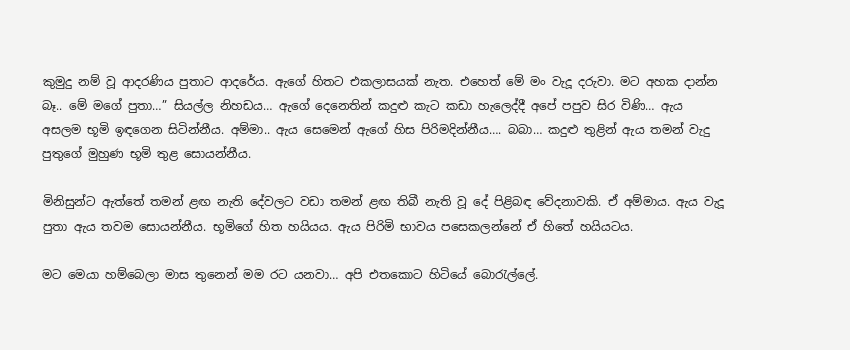කුමුදු නම් වූ ආදරණිය පුතාට ආදරේය. ඇගේ හිතට එකලාසයක් නැත. එහෙත් මේ මං වැදූ දරුවා. මට අහක දාන්න බෑ.. මේ මගේ පුතා…” සියල්ල නිහඩය… ඇගේ දෙනෙතින් කදුළු කැට කඩා හැලෙද්දී අපේ පපුව සිර විණි… ඇය අසලම භූමි ඉඳගෙන සිටින්නීය. අම්මා.. ඇය සෙමෙන් ඇගේ හිස පිරිමදින්නීය…. බබා… කදුළු තුළින් ඇය තමන් වැදු පුතුගේ මුහුණ භූමි තුළ සොයන්නීය.

මිනිසුන්ට ඇත්තේ තමන් ළඟ නැති දේවලට වඩා තමන් ළඟ තිබී නැති වූ දේ පිළිබඳ වේදනාවකි. ඒ අම්මාය. ඇය වැදූ පුතා ඇය තවම සොයන්නීය. භූමිගේ හිත හයියය. ඇය පිරිමි භාවය පසෙකලන්නේ ඒ හිතේ හයියටය.

මට මෙයා හම්බෙලා මාස තුනෙන් මම රට යනවා… අපි එතකොට හිටියේ බොරැල්ලේ.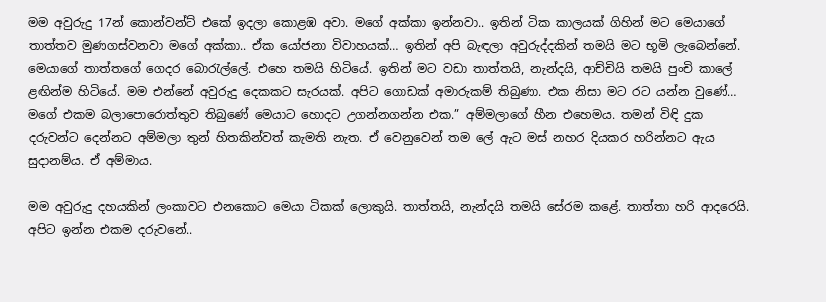මම අවුරුදු 17න් කොන්වන්ට් එකේ ඉදලා කොළඹ අවා. මගේ අක්කා ඉන්නවා.. ඉතින් ටික කාලයක් ගිහින් මට මෙයාගේ තාත්තව මුණගස්වනවා මගේ අක්කා.. ඒක යෝජනා විවාහයක්… ඉතින් අපි බැඳලා අවුරුද්දකින් තමයි මට භූමි ලැබෙන්නේ. මෙයාගේ තාත්තගේ ගෙදර බොරැල්ලේ. එහෙ තමයි හිටියේ. ඉතින් මට වඩා තාත්තයි, නැන්දයි, ආච්චියි තමයි පුංචි කාලේ ළඟින්ම හිටියේ. මම එන්නේ අවුරුදු දෙකකට සැරයක්. අපිට ගොඩක් අමාරුකම් තිබුණා. එක නිසා මට රට යන්න වුණේ… මගේ එකම බලාපොරොත්තුව තිබුණේ මෙයාට හොදට උගන්නගන්න එක.” අම්මලාගේ හීන එහෙමය. තමන් විඳි දුක දරුවන්ට දෙන්නට අම්මලා තුන් හිතකින්වත් කැමති නැත. ඒ වෙනුවෙන් තම ලේ ඇට මස් නහර දියකර හරින්නට ඇය සුදානම්ය. ඒ අම්මාය.

මම අවුරුදු දහයකින් ලංකාවට එනකොට මෙයා ටිකක් ලොකුයි. තාත්තයි, නැන්දයි තමයි සේරම කළේ. තාත්තා හරි ආදරෙයි. අපිට ඉන්න එකම දරුවනේ..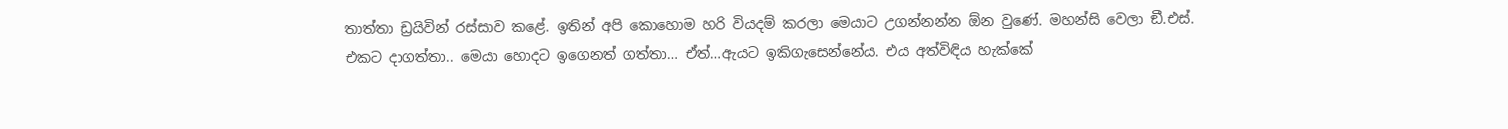තාත්තා ඩ්‍රයිවින් රස්සාව කළේ. ඉතින් අපි කොහොම හරි වියදම් කරලා මෙයාට උගන්නන්න ඕන වුණේ. මහන්සි වෙලා ඞී.එස්. එකට දාගත්තා.. මෙයා හොදට ඉගෙනත් ගත්තා… ඒත්…ඇයට ඉකිගැසෙන්නේය. එය අත්විඳිය හැක්කේ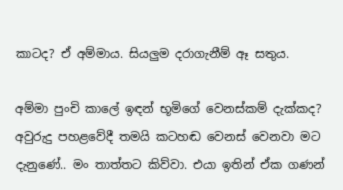කාටද? ඒ අම්මාය. සියලුම දරාගැනීම් ඈ සතුය.

අම්මා පුංචි කාලේ ඉඳන් භූමිගේ වෙනස්කම් දැක්කද?
අවුරුදු පහළවේදී තමයි කටහඬ වෙනස් වෙනවා මට දැනුණේ.. මං තාත්තට කිව්වා. එයා ඉතින් ඒක ගණන්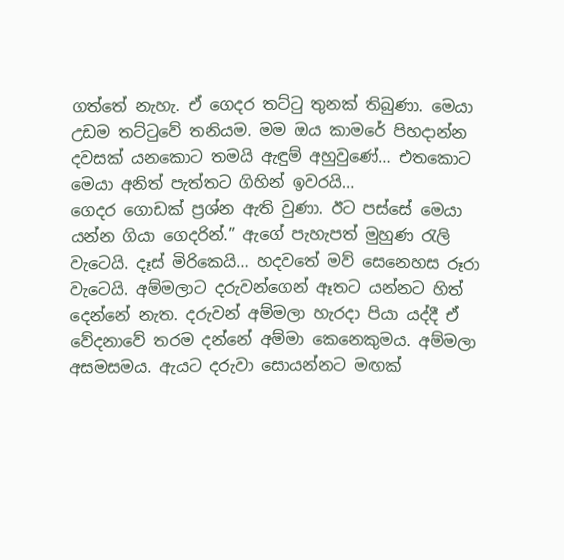ගත්තේ නැහැ. ඒ ගෙදර තට්ටු තුනක් තිබුණා. මෙයා උඩම තට්ටුවේ තනියම. මම ඔය කාමරේ පිහදාන්න දවසක් යනකොට තමයි ඇඳුම් අහුවුණේ… එතකොට මෙයා අනිත් පැත්තට ගිහින් ඉවරයි…
ගෙදර ගොඩක් ප්‍රශ්න ඇති වුණා. ඊට පස්සේ මෙයා යන්න ගියා ගෙදරින්.” ඇගේ පැහැපත් මුහුණ රැලි වැටෙයි. දෑස් මිරිකෙයි… හදවතේ මව් සෙනෙහස රූරා වැටෙයි. අම්මලාට දරුවන්ගෙන් ඈතට යන්නට හිත් දෙන්නේ නැත. දරුවන් අම්මලා හැරදා පියා යද්දී ඒ වේදනාවේ තරම දන්නේ අම්මා කෙනෙකුමය. අම්මලා අසමසමය. ඇයට දරුවා සොයන්නට මඟක්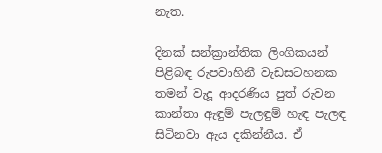නැත.

දිනක් සන්ක්‍රාන්තික ලිංගිකයන් පිළිබඳ රුපවාහිනී වැඩසටහනක තමන් වැදූ ආදරණිය පුත් රුවන කාන්තා ඇඳුම් පැලඳුම් හැඳ පැලඳ සිටිනවා ඇය දකින්නීය. ඒ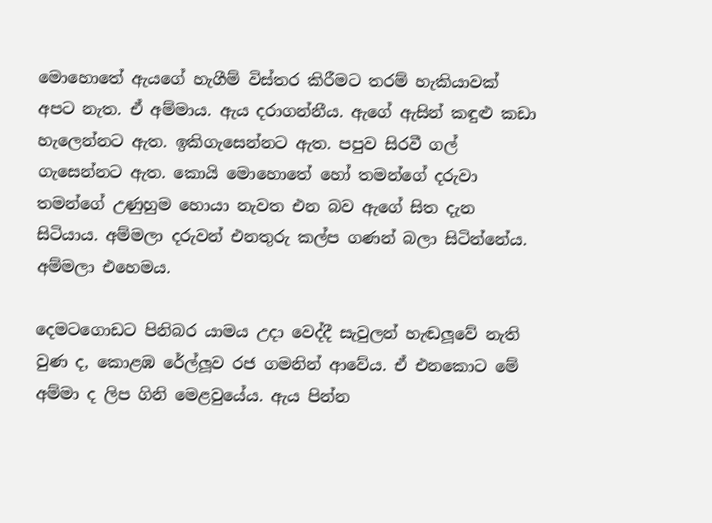මොහොතේ ඇයගේ හැගීම් විස්තර කිරීමට තරම් හැකියාවක් අපට නැත. ඒ අම්මාය. ඇය දරාගන්නීය. ඇගේ ඇසින් කඳුළු කඩා හැලෙන්නට ඇත. ඉකිගැසෙන්නට ඇත. පපුව සිරවී ගල් ගැසෙන්නට ඇත. කොයි මොහොතේ හෝ තමන්ගේ දරුවා තමන්ගේ උණුහුම හොයා නැවත එන බව ඇගේ සිත දැන සිටියාය. අම්මලා දරුවන් එනතුරු කල්ප ගණන් බලා සිටින්නේය. අම්මලා එහෙමය.

දෙමටගොඩට පිනිබර යාමය උදා වෙද්දී සැවුලන් හැඬලූවේ නැති වුණ ද, කොළඹ රේල්ලූව රජ ගමනින් ආවේය. ඒ එනකොට මේ අම්මා ද ලිප ගිනි මෙළවුයේය. ඇය පින්න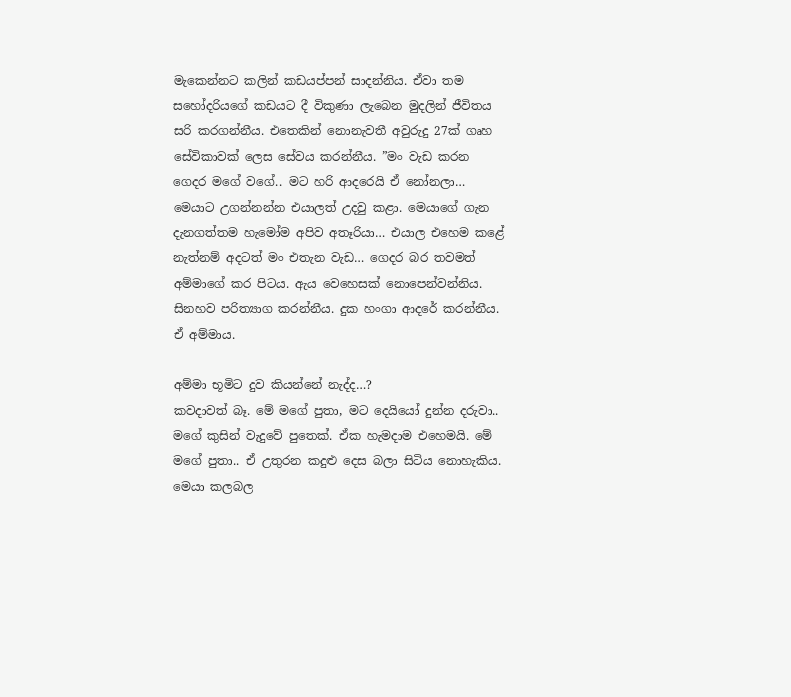මැකෙන්නට කලින් කඩයප්පන් සාදන්නිය. ඒවා තම සහෝදරියගේ කඩයට දී විකුණා ලැබෙන මුදලින් ජීවිතය සරි කරගන්නීය. එතෙකින් නොනැවතී අවුරුදු 27ක් ගෘහ සේවිකාවක් ලෙස සේවය කරන්නීය. ”මං වැඩ කරන ගෙදර මගේ වගේ.. මට හරි ආදරෙයි ඒ නෝනලා… මෙයාට උගන්නන්න එයාලත් උදවු කළා. මෙයාගේ ගැන දැනගත්තම හැමෝම අපිව අතෑරියා… එයාල එහෙම කළේ නැත්නම් අදටත් මං එතැන වැඩ… ගෙදර බර තවමත් අම්මාගේ කර පිටය. ඇය වෙහෙසක් නොපෙන්වන්නිය. සිනහව පරිත්‍යාග කරන්නීය. දුක හංගා ආදරේ කරන්නීය. ඒ අම්මාය.

අම්මා භූමිට දුව කියන්නේ නැද්ද…?
කවදාවත් බෑ. මේ මගේ පුතා, මට දෙයියෝ දුන්න දරුවා.. මගේ කුසින් වැදුවේ පුතෙක්. ඒක හැමදාම එහෙමයි. මේ මගේ පුතා.. ඒ උතුරන කදුළු දෙස බලා සිටිය නොහැකිය. මෙයා කලබල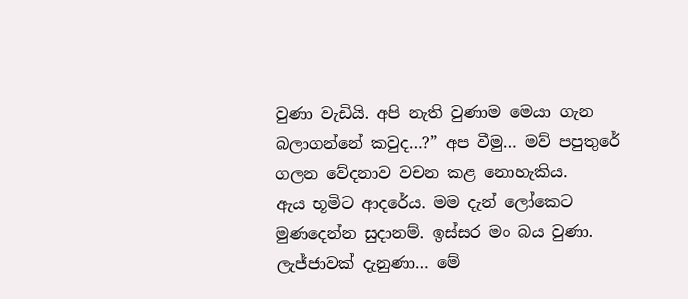වුණා වැඩියි. අපි නැති වුණාම මෙයා ගැන බලාගන්නේ කවුද…?” අප වීමු… මව් පපුතුරේ ගලන වේදනාව වචන කළ නොහැකිය.
ඇය භූමිට ආදරේය. මම දැන් ලෝකෙට මුණදෙන්න සුදානම්. ඉස්සර මං බය වුණා. ලැජ්ජාවක් දැනුණා… මේ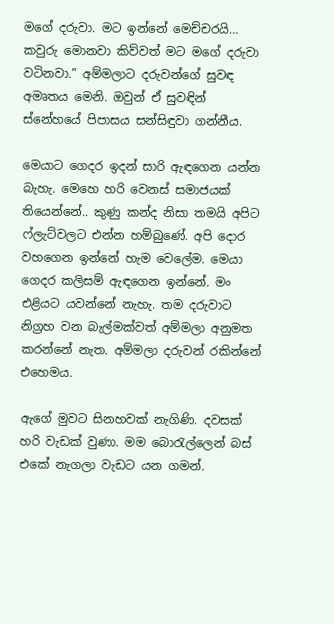මගේ දරුවා. මට ඉන්නේ මෙච්චරයි… කවුරු මොනවා කිව්වත් මට මගේ දරුවා වටිනවා.” අම්මලාට දරුවන්ගේ සුවඳ අමෘතය මෙනි. ඔවුන් ඒ සුවඳින් ස්නේහයේ පිපාසය සන්සිඳුවා ගන්නීය.

මෙයාට ගෙදර ඉදන් සාරි ඇඳගෙන යන්න බැහැ. මෙහෙ හරි වෙනස් සමාජයක් තියෙන්නේ.. කුණු කන්ද නිසා තමයි අපිට ෆ්ලැට්වලට එන්න හම්බුණේ. අපි දොර වහගෙන ඉන්නේ හැම වෙලේම. මෙයා ගෙදර කලිසම් ඇඳගෙන ඉන්නේ. මං එළියට යවන්නේ නැහැ. තම දරුවාට නිග්‍රහ වන බැල්මක්වත් අම්මලා අනුමත කරන්නේ නැත. අම්මලා දරුවන් රකින්නේ එහෙමය.

ඇගේ මුවට සිනහවක් නැගිණි. දවසක් හරි වැඩක් වුණා. මම බොරැල්ලෙන් බස් එකේ නැගලා වැඩට යන ගමන්.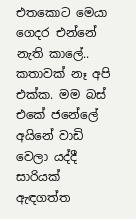එතකොට මෙයා ගෙදර එන්නේ නැති කාලේ.. කතාවක් නෑ අපි එක්ක. මම බස් එකේ ජනේලේ අයිනේ වාඩි වෙලා යද්දී සාරියක් ඇඳගත්ත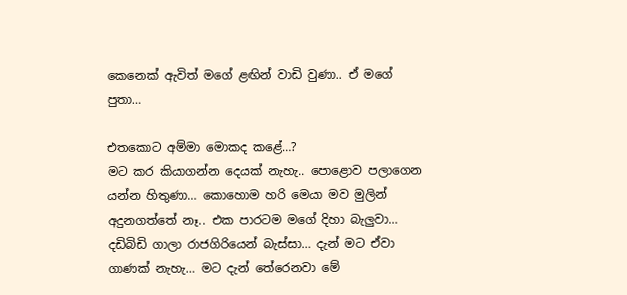කෙනෙක් ඇවිත් මගේ ළඟින් වාඩි වුණා.. ඒ මගේ පුතා…

එතකොට අම්මා මොකද කළේ…?
මට කර කියාගන්න දෙයක් නැහැ.. පොළොව පලාගෙන යන්න හිතුණා… කොහොම හරි මෙයා මව මුලින් අදුනගත්තේ නෑ.. එක පාරටම මගේ දිහා බැලුවා… දඩිබිඩි ගාලා රාජගිරියෙන් බැස්සා… දැන් මට ඒවා ගාණක් නැහැ… මට දැන් තේරෙනවා මේ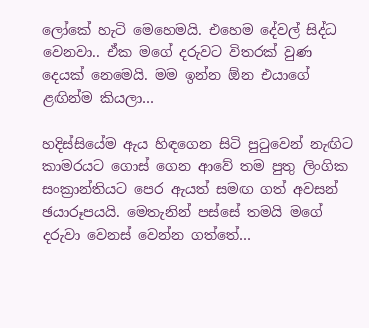ලෝකේ හැටි මෙහෙමයි. එහෙම දේවල් සිද්ධ වෙනවා.. ඒක මගේ දරුවට විතරක් වුණ දෙයක් නෙමෙයි. මම ඉන්න ඕන එයාගේ ළඟින්ම කියලා…

හදිස්සියේම ඇය හිඳගෙන සිටි පුටුවෙන් නැඟිට කාමරයට ගොස් ගෙන ආවේ තම පුතු ලිංගික සංක්‍රාන්තියට පෙර ඇයත් සමඟ ගත් අවසන් ඡයාරූපයයි. මෙතැනින් පස්සේ තමයි මගේ දරුවා වෙනස් වෙන්න ගත්තේ…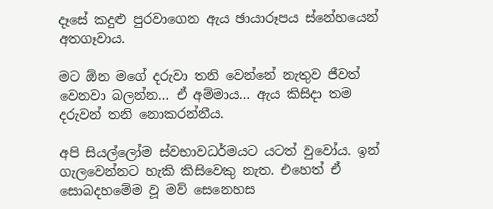දෑසේ කදුළු පුරවාගෙන ඇය ඡායාරූපය ස්නේහයෙන් අතගෑවාය.

මට ඕන මගේ දරුවා තනි වෙන්නේ නැතුව ජීවත් වෙනවා බලන්න… ඒ අම්මාය… ඇය කිසිදා තම දරුවන් තනි නොකරන්නීය.

අපි සියල්ලෝම ස්වභාවධර්මයට යටත් වුවෝය. ඉන් ගැලවෙන්නට හැකි කිසිවෙකු නැත. එහෙත් ඒ සොබදහමේම වූ මව් සෙනෙහස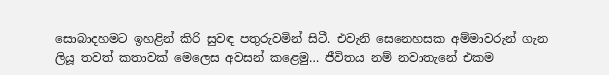සොබාදහමට ඉහළින් කිරි සුවඳ පතුරුවමින් සිටී. එවැනි සෙනෙහසක අම්මාවරුන් ගැන ලියූ තවත් කතාවක් මෙලෙස අවසන් කළෙමු… ජීවිතය නම් නවාතැනේ එකම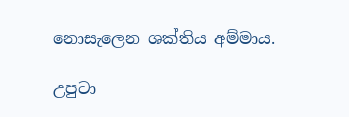නොසැලෙන ශක්තිය අම්මාය.

උපුටා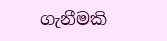ගැනීමකි